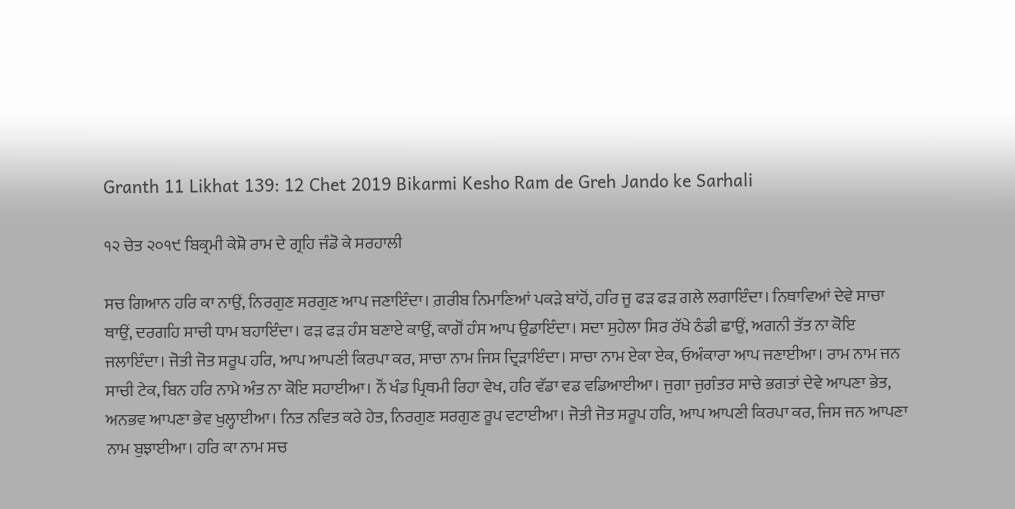Granth 11 Likhat 139: 12 Chet 2019 Bikarmi Kesho Ram de Greh Jando ke Sarhali

੧੨ ਚੇਤ ੨੦੧੯ ਬਿਕ੍ਰਮੀ ਕੇਸ਼ੋ ਰਾਮ ਦੇ ਗ੍ਰਹਿ ਜੰਡੋ ਕੇ ਸਰਹਾਲੀ

ਸਚ ਗਿਆਨ ਹਰਿ ਕਾ ਨਾਉਂ, ਨਿਰਗੁਣ ਸਰਗੁਣ ਆਪ ਜਣਾਇੰਦਾ। ਗ਼ਰੀਬ ਨਿਮਾਣਿਆਂ ਪਕੜੇ ਬਾਂਹੋਂ, ਹਰਿ ਜੂ ਫੜ ਫੜ ਗਲੇ ਲਗਾਇੰਦਾ। ਨਿਥਾਵਿਆਂ ਦੇਵੇ ਸਾਚਾ ਥਾਉਂ, ਦਰਗਹਿ ਸਾਚੀ ਧਾਮ ਬਹਾਇੰਦਾ। ਫੜ ਫੜ ਹੰਸ ਬਣਾਏ ਕਾਉਂ, ਕਾਗੋਂ ਹੰਸ ਆਪ ਉਡਾਇੰਦਾ। ਸਦਾ ਸੁਹੇਲਾ ਸਿਰ ਰੱਖੇ ਠੰਡੀ ਛਾਉਂ, ਅਗਨੀ ਤੱਤ ਨਾ ਕੋਇ ਜਲਾਇੰਦਾ। ਜੋਤੀ ਜੋਤ ਸਰੂਪ ਹਰਿ, ਆਪ ਆਪਣੀ ਕਿਰਪਾ ਕਰ, ਸਾਚਾ ਨਾਮ ਜਿਸ ਦ੍ਰਿੜਾਇੰਦਾ। ਸਾਚਾ ਨਾਮ ਏਕਾ ਏਕ, ਓਅੰਕਾਰਾ ਆਪ ਜਣਾਈਆ। ਰਾਮ ਨਾਮ ਜਨ ਸਾਚੀ ਟੇਕ, ਬਿਨ ਹਰਿ ਨਾਮੇ ਅੰਤ ਨਾ ਕੋਇ ਸਹਾਈਆ। ਨੌਂ ਖੰਡ ਪ੍ਰਿਥਮੀ ਰਿਹਾ ਵੇਖ, ਹਰਿ ਵੱਡਾ ਵਡ ਵਡਿਆਈਆ। ਜੁਗਾ ਜੁਗੰਤਰ ਸਾਚੇ ਭਗਤਾਂ ਦੇਵੇ ਆਪਣਾ ਭੇਤ, ਅਨਭਵ ਆਪਣਾ ਭੇਵ ਖੁਲ੍ਹਾਈਆ। ਨਿਤ ਨਵਿਤ ਕਰੇ ਹੇਤ, ਨਿਰਗੁਣ ਸਰਗੁਣ ਰੂਪ ਵਟਾਈਆ। ਜੋਤੀ ਜੋਤ ਸਰੂਪ ਹਰਿ, ਆਪ ਆਪਣੀ ਕਿਰਪਾ ਕਰ, ਜਿਸ ਜਨ ਆਪਣਾ ਨਾਮ ਬੁਝਾਈਆ। ਹਰਿ ਕਾ ਨਾਮ ਸਚ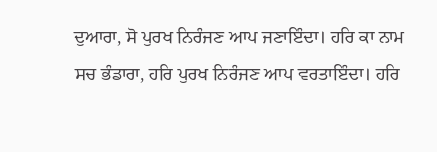ਦੁਆਰਾ, ਸੋ ਪੁਰਖ ਨਿਰੰਜਣ ਆਪ ਜਣਾਇੰਦਾ। ਹਰਿ ਕਾ ਨਾਮ ਸਚ ਭੰਡਾਰਾ, ਹਰਿ ਪੁਰਖ ਨਿਰੰਜਣ ਆਪ ਵਰਤਾਇੰਦਾ। ਹਰਿ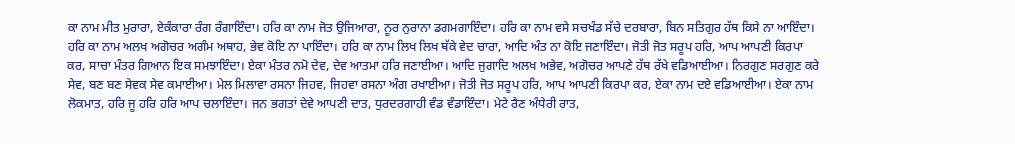ਕਾ ਨਾਮ ਮੀਤ ਮੁਰਾਰਾ, ਏਕੰਕਾਰਾ ਰੰਗ ਰੰਗਾਇੰਦਾ। ਹਰਿ ਕਾ ਨਾਮ ਜੋਤ ਉਜਿਆਰਾ, ਨੂਰ ਨੁਰਾਨਾ ਡਗਮਗਾਇੰਦਾ। ਹਰਿ ਕਾ ਨਾਮ ਵਸੇ ਸਚਖੰਡ ਸੱਚੇ ਦਰਬਾਰਾ, ਬਿਨ ਸਤਿਗੁਰ ਹੱਥ ਕਿਸੇ ਨਾ ਆਇੰਦਾ। ਹਰਿ ਕਾ ਨਾਮ ਅਲਖ ਅਗੋਚਰ ਅਗੰਮ ਅਥਾਹ, ਭੇਵ ਕੋਇ ਨਾ ਪਾਇੰਦਾ। ਹਰਿ ਕਾ ਨਾਮ ਲਿਖ ਲਿਖ ਥੱਕੇ ਵੇਦ ਚਾਰਾ, ਆਦਿ ਅੰਤ ਨਾ ਕੋਇ ਜਣਾਇੰਦਾ। ਜੋਤੀ ਜੋਤ ਸਰੂਪ ਹਰਿ, ਆਪ ਆਪਣੀ ਕਿਰਪਾ ਕਰ, ਸਾਚਾ ਮੰਤਰ ਗਿਆਨ ਇਕ ਸਮਝਾਇੰਦਾ। ਏਕਾ ਮੰਤਰ ਨਮੋ ਦੇਵ, ਦੇਵ ਆਤਮਾ ਹਰਿ ਜਣਾਈਆ। ਆਦਿ ਜੁਗਾਦਿ ਅਲਖ ਅਭੇਵ, ਅਗੋਚਰ ਆਪਣੇ ਹੱਥ ਰੱਖੇ ਵਡਿਆਈਆ। ਨਿਰਗੁਣ ਸਰਗੁਣ ਕਰੇ ਸੇਵ, ਬਣ ਬਣ ਸੇਵਕ ਸੇਵ ਕਮਾਈਆ। ਮੇਲ ਮਿਲਾਵਾ ਰਸਨਾ ਜਿਹਵ, ਜਿਹਵਾ ਰਸਨਾ ਅੰਗ ਰਖਾਈਆ। ਜੋਤੀ ਜੋਤ ਸਰੂਪ ਹਰਿ, ਆਪ ਆਪਣੀ ਕਿਰਪਾ ਕਰ, ਏਕਾ ਨਾਮ ਦਏ ਵਡਿਆਈਆ। ਏਕਾ ਨਾਮ ਲੋਕਮਾਤ, ਹਰਿ ਜੂ ਹਰਿ ਹਰਿ ਆਪ ਚਲਾਇੰਦਾ। ਜਨ ਭਗਤਾਂ ਦੇਵੇ ਆਪਣੀ ਦਾਤ, ਧੁਰਦਰਗਾਹੀ ਵੰਡ ਵੰਡਾਇੰਦਾ। ਮੇਟੇ ਰੈਣ ਅੰਧੇਰੀ ਰਾਤ,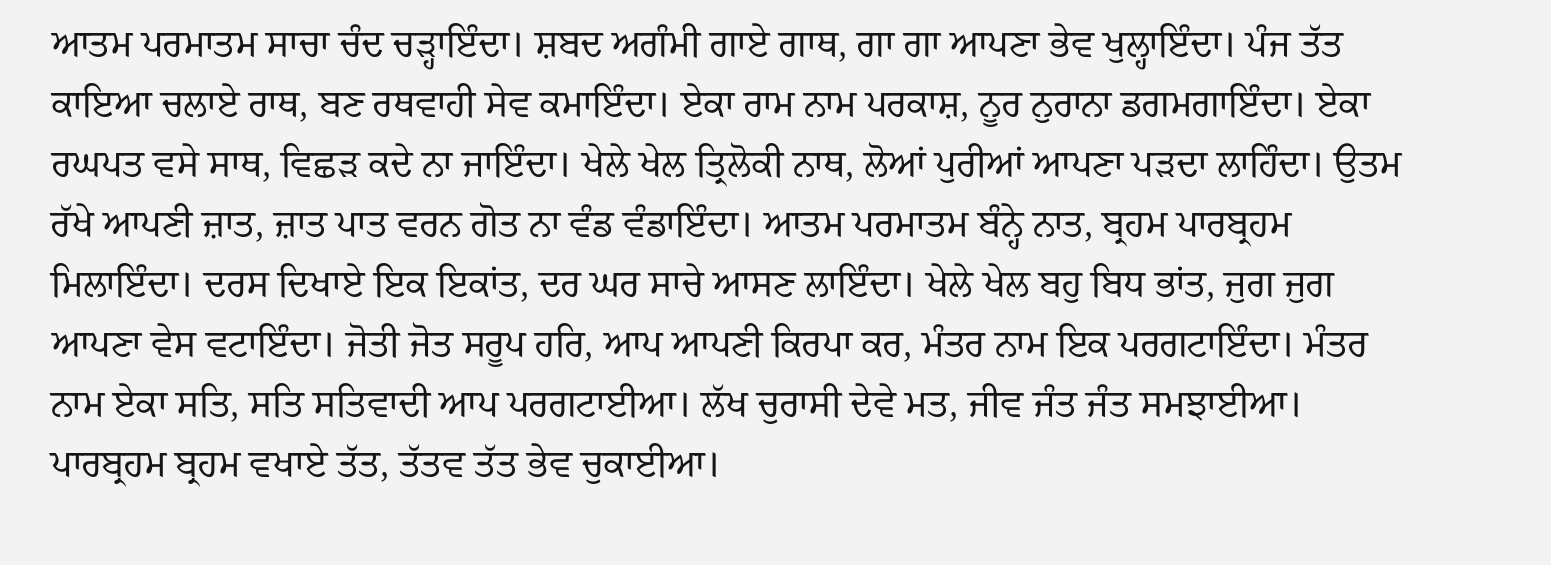ਆਤਮ ਪਰਮਾਤਮ ਸਾਚਾ ਚੰਦ ਚੜ੍ਹਾਇੰਦਾ। ਸ਼ਬਦ ਅਗੰਮੀ ਗਾਏ ਗਾਥ, ਗਾ ਗਾ ਆਪਣਾ ਭੇਵ ਖੁਲ੍ਹਾਇੰਦਾ। ਪੰਜ ਤੱਤ ਕਾਇਆ ਚਲਾਏ ਰਾਥ, ਬਣ ਰਥਵਾਹੀ ਸੇਵ ਕਮਾਇੰਦਾ। ਏਕਾ ਰਾਮ ਨਾਮ ਪਰਕਾਸ਼, ਨੂਰ ਨੁਰਾਨਾ ਡਗਮਗਾਇੰਦਾ। ਏਕਾ ਰਘਪਤ ਵਸੇ ਸਾਥ, ਵਿਛੜ ਕਦੇ ਨਾ ਜਾਇੰਦਾ। ਖੇਲੇ ਖੇਲ ਤ੍ਰਿਲੋਕੀ ਨਾਥ, ਲੋਆਂ ਪੁਰੀਆਂ ਆਪਣਾ ਪੜਦਾ ਲਾਹਿੰਦਾ। ਉਤਮ ਰੱਖੇ ਆਪਣੀ ਜ਼ਾਤ, ਜ਼ਾਤ ਪਾਤ ਵਰਨ ਗੋਤ ਨਾ ਵੰਡ ਵੰਡਾਇੰਦਾ। ਆਤਮ ਪਰਮਾਤਮ ਬੰਨ੍ਹੇ ਨਾਤ, ਬ੍ਰਹਮ ਪਾਰਬ੍ਰਹਮ ਮਿਲਾਇੰਦਾ। ਦਰਸ ਦਿਖਾਏ ਇਕ ਇਕਾਂਤ, ਦਰ ਘਰ ਸਾਚੇ ਆਸਣ ਲਾਇੰਦਾ। ਖੇਲੇ ਖੇਲ ਬਹੁ ਬਿਧ ਭਾਂਤ, ਜੁਗ ਜੁਗ ਆਪਣਾ ਵੇਸ ਵਟਾਇੰਦਾ। ਜੋਤੀ ਜੋਤ ਸਰੂਪ ਹਰਿ, ਆਪ ਆਪਣੀ ਕਿਰਪਾ ਕਰ, ਮੰਤਰ ਨਾਮ ਇਕ ਪਰਗਟਾਇੰਦਾ। ਮੰਤਰ ਨਾਮ ਏਕਾ ਸਤਿ, ਸਤਿ ਸਤਿਵਾਦੀ ਆਪ ਪਰਗਟਾਈਆ। ਲੱਖ ਚੁਰਾਸੀ ਦੇਵੇ ਮਤ, ਜੀਵ ਜੰਤ ਜੰਤ ਸਮਝਾਈਆ। ਪਾਰਬ੍ਰਹਮ ਬ੍ਰਹਮ ਵਖਾਏ ਤੱਤ, ਤੱਤਵ ਤੱਤ ਭੇਵ ਚੁਕਾਈਆ।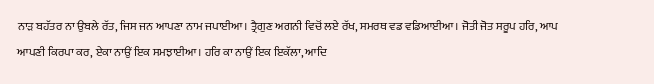ਨਾੜ ਬਹੱਤਰ ਨਾ ਉਬਲੇ ਰੱਤ, ਜਿਸ ਜਨ ਆਪਣਾ ਨਾਮ ਜਪਾਈਆ। ਤ੍ਰੈਗੁਣ ਅਗਨੀ ਵਿਚੋਂ ਲਏ ਰੱਖ, ਸਮਰਥ ਵਡ ਵਡਿਆਈਆ। ਜੋਤੀ ਜੋਤ ਸਰੂਪ ਹਰਿ, ਆਪ ਆਪਣੀ ਕਿਰਪਾ ਕਰ, ਏਕਾ ਨਾਉਂ ਇਕ ਸਮਝਾਈਆ। ਹਰਿ ਕਾ ਨਾਉਂ ਇਕ ਇਕੱਲਾ, ਆਦਿ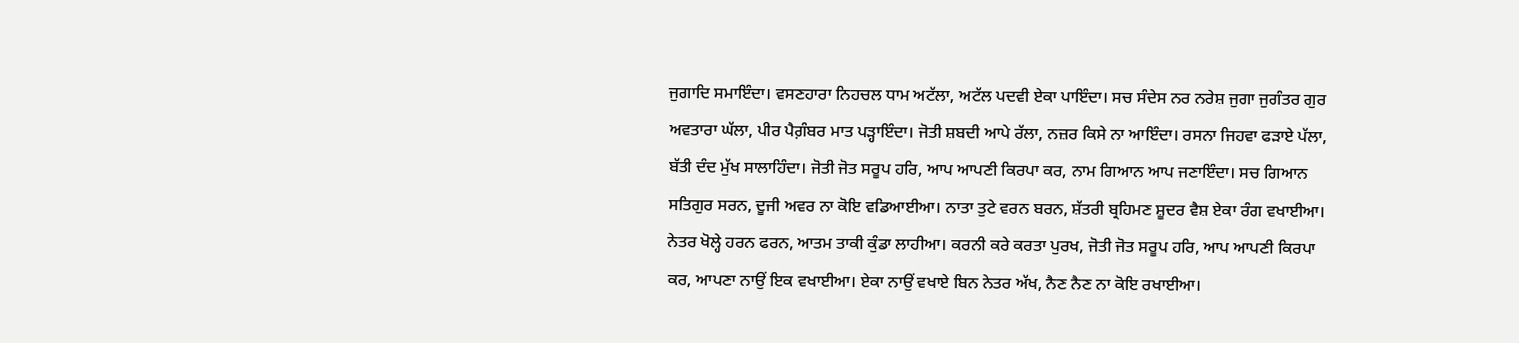ਜੁਗਾਦਿ ਸਮਾਇੰਦਾ। ਵਸਣਹਾਰਾ ਨਿਹਚਲ ਧਾਮ ਅਟੱਲਾ, ਅਟੱਲ ਪਦਵੀ ਏਕਾ ਪਾਇੰਦਾ। ਸਚ ਸੰਦੇਸ ਨਰ ਨਰੇਸ਼ ਜੁਗਾ ਜੁਗੰਤਰ ਗੁਰ ਅਵਤਾਰਾ ਘੱਲਾ, ਪੀਰ ਪੈਗ਼ੰਬਰ ਮਾਤ ਪੜ੍ਹਾਇੰਦਾ। ਜੋਤੀ ਸ਼ਬਦੀ ਆਪੇ ਰੱਲਾ, ਨਜ਼ਰ ਕਿਸੇ ਨਾ ਆਇੰਦਾ। ਰਸਨਾ ਜਿਹਵਾ ਫੜਾਏ ਪੱਲਾ, ਬੱਤੀ ਦੰਦ ਮੁੱਖ ਸਾਲਾਹਿੰਦਾ। ਜੋਤੀ ਜੋਤ ਸਰੂਪ ਹਰਿ, ਆਪ ਆਪਣੀ ਕਿਰਪਾ ਕਰ, ਨਾਮ ਗਿਆਨ ਆਪ ਜਣਾਇੰਦਾ। ਸਚ ਗਿਆਨ ਸਤਿਗੁਰ ਸਰਨ, ਦੂਜੀ ਅਵਰ ਨਾ ਕੋਇ ਵਡਿਆਈਆ। ਨਾਤਾ ਤੁਟੇ ਵਰਨ ਬਰਨ, ਸ਼ੱਤਰੀ ਬ੍ਰਹਿਮਣ ਸ਼ੂਦਰ ਵੈਸ਼ ਏਕਾ ਰੰਗ ਵਖਾਈਆ। ਨੇਤਰ ਖੋਲ੍ਹੇ ਹਰਨ ਫਰਨ, ਆਤਮ ਤਾਕੀ ਕੁੰਡਾ ਲਾਹੀਆ। ਕਰਨੀ ਕਰੇ ਕਰਤਾ ਪੁਰਖ, ਜੋਤੀ ਜੋਤ ਸਰੂਪ ਹਰਿ, ਆਪ ਆਪਣੀ ਕਿਰਪਾ ਕਰ, ਆਪਣਾ ਨਾਉਂ ਇਕ ਵਖਾਈਆ। ਏਕਾ ਨਾਉਂ ਵਖਾਏ ਬਿਨ ਨੇਤਰ ਅੱਖ, ਨੈਣ ਨੈਣ ਨਾ ਕੋਇ ਰਖਾਈਆ।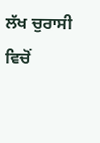ਲੱਖ ਚੁਰਾਸੀ ਵਿਚੋਂ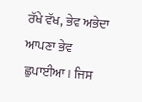ਰੱਖੇ ਵੱਖ, ਭੇਵ ਅਭੇਦਾ ਆਪਣਾ ਭੇਵ ਛੁਪਾਈਆ। ਜਿਸ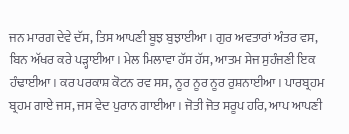ਜਨ ਮਾਰਗ ਦੇਵੇ ਦੱਸ, ਤਿਸ ਆਪਣੀ ਬੂਝ ਬੁਝਾਈਆ। ਗੁਰ ਅਵਤਾਰਾਂ ਅੰਤਰ ਵਸ, ਬਿਨ ਅੱਖਰ ਕਰੇ ਪੜ੍ਹਾਈਆ। ਮੇਲ ਮਿਲਾਵਾ ਹੱਸ ਹੱਸ, ਆਤਮ ਸੇਜ ਸੁਹੰਜਣੀ ਇਕ ਹੰਢਾਈਆ। ਕਰ ਪਰਕਾਸ਼ ਕੋਟਨ ਰਵ ਸਸ, ਨੂਰ ਨੂਰ ਨੂਰ ਰੁਸ਼ਨਾਈਆ। ਪਾਰਬ੍ਰਹਮ ਬ੍ਰਹਮ ਗਾਏ ਜਸ, ਜਸ ਵੇਦ ਪੁਰਾਨ ਗਾਈਆ। ਜੋਤੀ ਜੋਤ ਸਰੂਪ ਹਰਿ, ਆਪ ਆਪਣੀ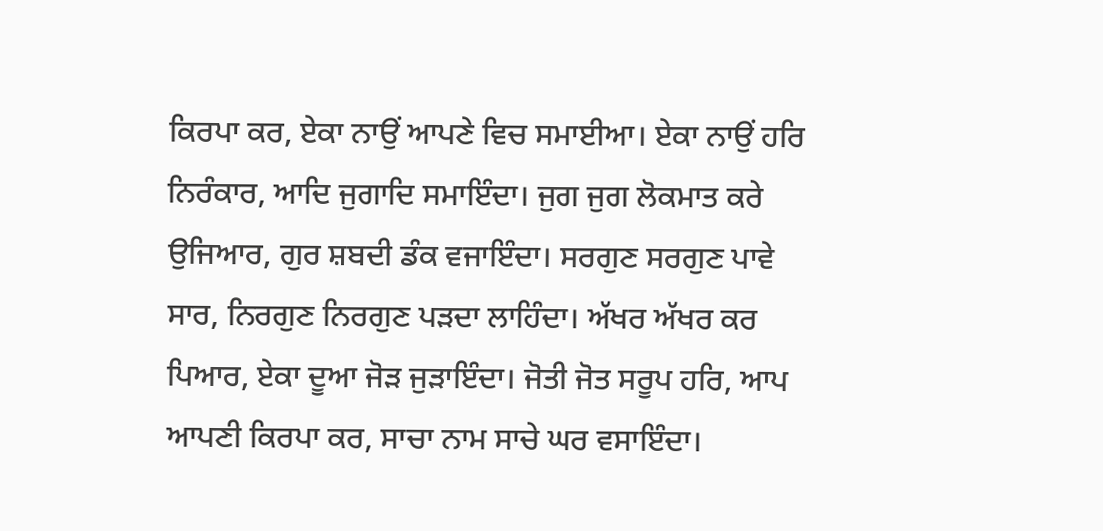ਕਿਰਪਾ ਕਰ, ਏਕਾ ਨਾਉਂ ਆਪਣੇ ਵਿਚ ਸਮਾਈਆ। ਏਕਾ ਨਾਉਂ ਹਰਿ ਨਿਰੰਕਾਰ, ਆਦਿ ਜੁਗਾਦਿ ਸਮਾਇੰਦਾ। ਜੁਗ ਜੁਗ ਲੋਕਮਾਤ ਕਰੇ ਉਜਿਆਰ, ਗੁਰ ਸ਼ਬਦੀ ਡੰਕ ਵਜਾਇੰਦਾ। ਸਰਗੁਣ ਸਰਗੁਣ ਪਾਵੇ ਸਾਰ, ਨਿਰਗੁਣ ਨਿਰਗੁਣ ਪੜਦਾ ਲਾਹਿੰਦਾ। ਅੱਖਰ ਅੱਖਰ ਕਰ ਪਿਆਰ, ਏਕਾ ਦੂਆ ਜੋੜ ਜੁੜਾਇੰਦਾ। ਜੋਤੀ ਜੋਤ ਸਰੂਪ ਹਰਿ, ਆਪ ਆਪਣੀ ਕਿਰਪਾ ਕਰ, ਸਾਚਾ ਨਾਮ ਸਾਚੇ ਘਰ ਵਸਾਇੰਦਾ।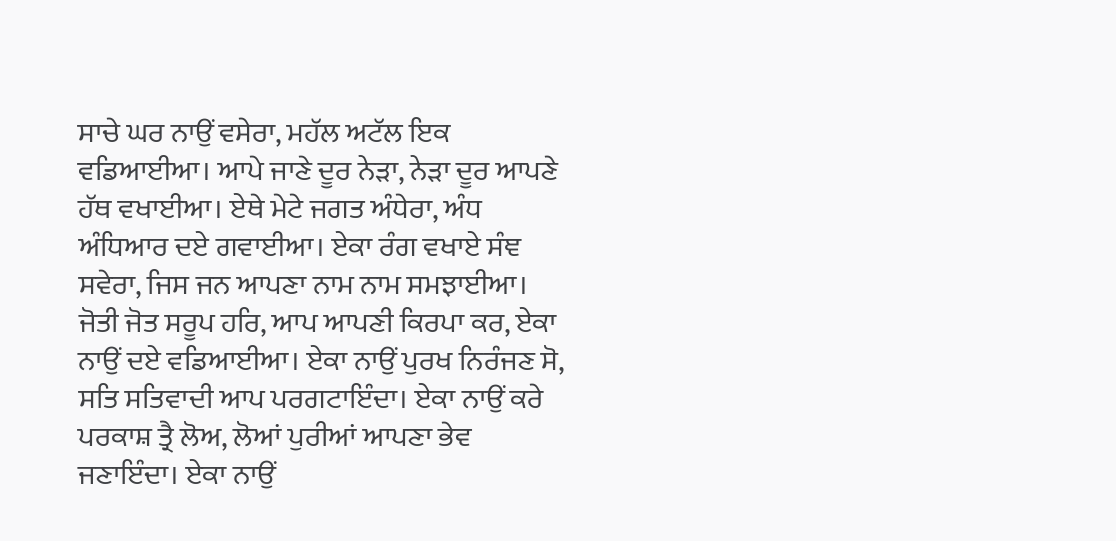ਸਾਚੇ ਘਰ ਨਾਉਂ ਵਸੇਰਾ, ਮਹੱਲ ਅਟੱਲ ਇਕ ਵਡਿਆਈਆ। ਆਪੇ ਜਾਣੇ ਦੂਰ ਨੇੜਾ, ਨੇੜਾ ਦੂਰ ਆਪਣੇ ਹੱਥ ਵਖਾਈਆ। ਏਥੇ ਮੇਟੇ ਜਗਤ ਅੰਧੇਰਾ, ਅੰਧ ਅੰਧਿਆਰ ਦਏ ਗਵਾਈਆ। ਏਕਾ ਰੰਗ ਵਖਾਏ ਸੰਞ ਸਵੇਰਾ, ਜਿਸ ਜਨ ਆਪਣਾ ਨਾਮ ਨਾਮ ਸਮਝਾਈਆ। ਜੋਤੀ ਜੋਤ ਸਰੂਪ ਹਰਿ, ਆਪ ਆਪਣੀ ਕਿਰਪਾ ਕਰ, ਏਕਾ ਨਾਉਂ ਦਏ ਵਡਿਆਈਆ। ਏਕਾ ਨਾਉਂ ਪੁਰਖ ਨਿਰੰਜਣ ਸੋ, ਸਤਿ ਸਤਿਵਾਦੀ ਆਪ ਪਰਗਟਾਇੰਦਾ। ਏਕਾ ਨਾਉਂ ਕਰੇ ਪਰਕਾਸ਼ ਤ੍ਰੈ ਲੋਅ, ਲੋਆਂ ਪੁਰੀਆਂ ਆਪਣਾ ਭੇਵ ਜਣਾਇੰਦਾ। ਏਕਾ ਨਾਉਂ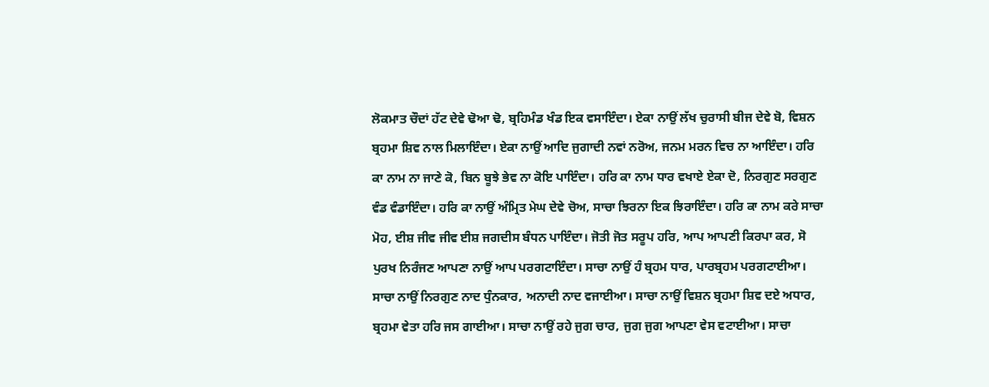ਲੋਕਮਾਤ ਚੌਦਾਂ ਹੱਟ ਦੇਵੇ ਢੋਆ ਢੋ, ਬ੍ਰਹਿਮੰਡ ਖੰਡ ਇਕ ਵਸਾਇੰਦਾ। ਏਕਾ ਨਾਉਂ ਲੱਖ ਚੁਰਾਸੀ ਬੀਜ ਦੇਵੇ ਬੋ, ਵਿਸ਼ਨ ਬ੍ਰਹਮਾ ਸ਼ਿਵ ਨਾਲ ਮਿਲਾਇੰਦਾ। ਏਕਾ ਨਾਉਂ ਆਦਿ ਜੁਗਾਦੀ ਨਵਾਂ ਨਰੋਅ, ਜਨਮ ਮਰਨ ਵਿਚ ਨਾ ਆਇੰਦਾ। ਹਰਿ ਕਾ ਨਾਮ ਨਾ ਜਾਣੇ ਕੋ, ਬਿਨ ਬੂਝੇ ਭੇਵ ਨਾ ਕੋਇ ਪਾਇੰਦਾ। ਹਰਿ ਕਾ ਨਾਮ ਧਾਰ ਵਖਾਏ ਏਕਾ ਦੋ, ਨਿਰਗੁਣ ਸਰਗੁਣ ਵੰਡ ਵੰਡਾਇੰਦਾ। ਹਰਿ ਕਾ ਨਾਉਂ ਅੰਮ੍ਰਿਤ ਮੇਘ ਦੇਵੇ ਚੋਅ, ਸਾਚਾ ਝਿਰਨਾ ਇਕ ਝਿਰਾਇੰਦਾ। ਹਰਿ ਕਾ ਨਾਮ ਕਰੇ ਸਾਚਾ ਮੋਹ, ਈਸ਼ ਜੀਵ ਜੀਵ ਈਸ਼ ਜਗਦੀਸ ਬੰਧਨ ਪਾਇੰਦਾ। ਜੋਤੀ ਜੋਤ ਸਰੂਪ ਹਰਿ, ਆਪ ਆਪਣੀ ਕਿਰਪਾ ਕਰ, ਸੋ ਪੁਰਖ ਨਿਰੰਜਣ ਆਪਣਾ ਨਾਉਂ ਆਪ ਪਰਗਟਾਇੰਦਾ। ਸਾਚਾ ਨਾਉਂ ਹੰ ਬ੍ਰਹਮ ਧਾਰ, ਪਾਰਬ੍ਰਹਮ ਪਰਗਟਾਈਆ। ਸਾਚਾ ਨਾਉਂ ਨਿਰਗੁਣ ਨਾਦ ਧੁੰਨਕਾਰ, ਅਨਾਦੀ ਨਾਦ ਵਜਾਈਆ। ਸਾਚਾ ਨਾਉਂ ਵਿਸ਼ਨ ਬ੍ਰਹਮਾ ਸ਼ਿਵ ਦਏ ਅਧਾਰ, ਬ੍ਰਹਮਾ ਵੇਤਾ ਹਰਿ ਜਸ ਗਾਈਆ। ਸਾਚਾ ਨਾਉਂ ਰਹੇ ਜੁਗ ਚਾਰ, ਜੁਗ ਜੁਗ ਆਪਣਾ ਵੇਸ ਵਟਾਈਆ। ਸਾਚਾ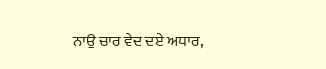ਨਾਉ ਚਾਰ ਵੇਦ ਦਏ ਅਧਾਰ,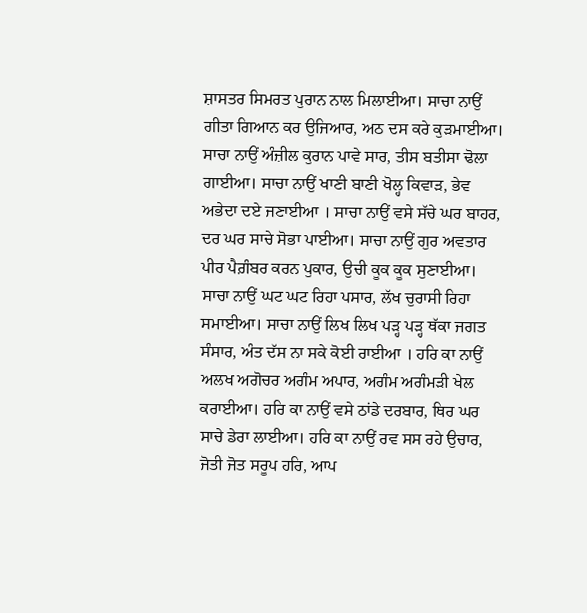ਸ਼ਾਸਤਰ ਸਿਮਰਤ ਪੁਰਾਨ ਨਾਲ ਮਿਲਾਈਆ। ਸਾਚਾ ਨਾਉਂ ਗੀਤਾ ਗਿਆਨ ਕਰ ਉਜਿਆਰ, ਅਠ ਦਸ ਕਰੇ ਕੁੜਮਾਈਆ। ਸਾਚਾ ਨਾਉਂ ਅੰਜ਼ੀਲ ਕੁਰਾਨ ਪਾਵੇ ਸਾਰ, ਤੀਸ ਬਤੀਸਾ ਢੋਲਾ ਗਾਈਆ। ਸਾਚਾ ਨਾਉਂ ਖਾਣੀ ਬਾਣੀ ਖੋਲ੍ਹ ਕਿਵਾੜ, ਭੇਵ ਅਭੇਦਾ ਦਏ ਜਣਾਈਆ । ਸਾਚਾ ਨਾਉਂ ਵਸੇ ਸੱਚੇ ਘਰ ਬਾਹਰ, ਦਰ ਘਰ ਸਾਚੇ ਸੋਭਾ ਪਾਈਆ। ਸਾਚਾ ਨਾਉਂ ਗੁਰ ਅਵਤਾਰ ਪੀਰ ਪੈਗ਼ੰਬਰ ਕਰਨ ਪੁਕਾਰ, ਉਚੀ ਕੂਕ ਕੂਕ ਸੁਣਾਈਆ। ਸਾਚਾ ਨਾਉਂ ਘਟ ਘਟ ਰਿਹਾ ਪਸਾਰ, ਲੱਖ ਚੁਰਾਸੀ ਰਿਹਾ ਸਮਾਈਆ। ਸਾਚਾ ਨਾਉਂ ਲਿਖ ਲਿਖ ਪੜ੍ਹ ਪੜ੍ਹ ਥੱਕਾ ਜਗਤ ਸੰਸਾਰ, ਅੰਤ ਦੱਸ ਨਾ ਸਕੇ ਕੋਈ ਰਾਈਆ । ਹਰਿ ਕਾ ਨਾਉਂ ਅਲਖ ਅਗੋਚਰ ਅਗੰਮ ਅਪਾਰ, ਅਗੰਮ ਅਗੰਮੜੀ ਖੇਲ ਕਰਾਈਆ। ਹਰਿ ਕਾ ਨਾਉਂ ਵਸੇ ਠਾਂਡੇ ਦਰਬਾਰ, ਥਿਰ ਘਰ ਸਾਚੇ ਡੇਰਾ ਲਾਈਆ। ਹਰਿ ਕਾ ਨਾਉਂ ਰਵ ਸਸ ਰਹੇ ਉਚਾਰ, ਜੋਤੀ ਜੋਤ ਸਰੂਪ ਹਰਿ, ਆਪ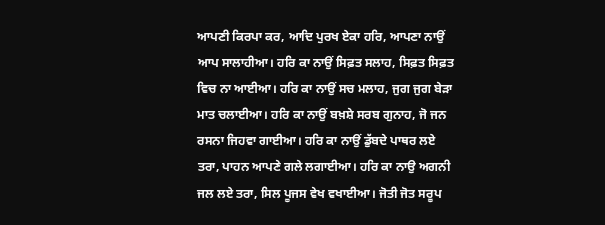ਆਪਣੀ ਕਿਰਪਾ ਕਰ, ਆਦਿ ਪੁਰਖ ਏਕਾ ਹਰਿ, ਆਪਣਾ ਨਾਉਂ ਆਪ ਸਾਲਾਹੀਆ। ਹਰਿ ਕਾ ਨਾਉਂ ਸਿਫ਼ਤ ਸਲਾਹ, ਸਿਫ਼ਤ ਸਿਫ਼ਤ ਵਿਚ ਨਾ ਆਈਆ। ਹਰਿ ਕਾ ਨਾਉਂ ਸਚ ਮਲਾਹ, ਜੁਗ ਜੁਗ ਬੇੜਾ ਮਾਤ ਚਲਾਈਆ। ਹਰਿ ਕਾ ਨਾਉਂ ਬਖ਼ਸ਼ੇ ਸਰਬ ਗੁਨਾਹ, ਜੋ ਜਨ ਰਸਨਾ ਜਿਹਵਾ ਗਾਈਆ। ਹਰਿ ਕਾ ਨਾਉਂ ਡੁੱਬਦੇ ਪਾਥਰ ਲਏ ਤਰਾ, ਪਾਹਨ ਆਪਣੇ ਗਲੇ ਲਗਾਈਆ। ਹਰਿ ਕਾ ਨਾਉ ਅਗਨੀ ਜਲ ਲਏ ਤਰਾ, ਸਿਲ ਪੂਜਸ ਵੇਖ ਵਖਾਈਆ। ਜੋਤੀ ਜੋਤ ਸਰੂਪ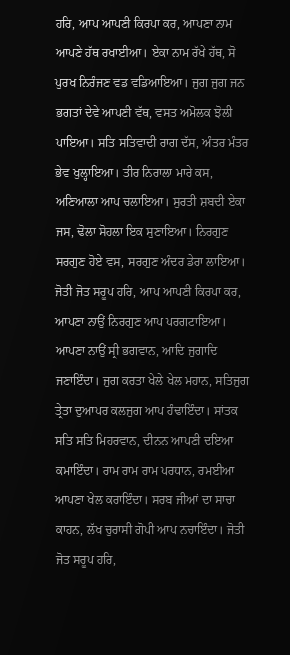ਹਰਿ, ਆਪ ਆਪਣੀ ਕਿਰਪਾ ਕਰ, ਆਪਣਾ ਨਾਮ ਆਪਣੇ ਹੱਥ ਰਖਾਈਆ। ਏਕਾ ਨਾਮ ਰੱਖੇ ਹੱਥ, ਸੋ ਪੁਰਖ ਨਿਰੰਜਣ ਵਡ ਵਡਿਆਇਆ। ਜੁਗ ਜੁਗ ਜਨ ਭਗਤਾਂ ਦੇਵੇ ਆਪਣੀ ਵੱਥ, ਵਸਤ ਅਮੋਲਕ ਝੋਲੀ ਪਾਇਆ। ਸਤਿ ਸਤਿਵਾਦੀ ਰਾਗ ਦੱਸ, ਅੰਤਰ ਮੰਤਰ ਭੇਵ ਖੁਲ੍ਹਾਇਆ। ਤੀਰ ਨਿਰਾਲਾ ਮਾਰੇ ਕਸ, ਅਣਿਆਲਾ ਆਪ ਚਲਾਇਆ। ਸੁਰਤੀ ਸ਼ਬਦੀ ਏਕਾ ਜਸ, ਢੋਲਾ ਸੋਹਲਾ ਇਕ ਸੁਣਾਇਆ। ਨਿਰਗੁਣ ਸਰਗੁਣ ਹੋਏ ਵਸ, ਸਰਗੁਣ ਅੰਦਰ ਡੇਰਾ ਲਾਇਆ। ਜੋਤੀ ਜੋਤ ਸਰੂਪ ਹਰਿ, ਆਪ ਆਪਣੀ ਕਿਰਪਾ ਕਰ, ਆਪਣਾ ਨਾਉਂ ਨਿਰਗੁਣ ਆਪ ਪਰਗਟਾਇਆ। ਆਪਣਾ ਨਾਉਂ ਸ੍ਰੀ ਭਗਵਾਨ, ਆਦਿ ਜੁਗਾਦਿ ਜਣਾਇੰਦਾ। ਜੁਗ ਕਰਤਾ ਖੇਲੇ ਖੇਲ ਮਹਾਨ, ਸਤਿਜੁਗ ਤ੍ਰੇਤਾ ਦੁਆਪਰ ਕਲਜੁਗ ਆਪ ਹੰਢਾਇੰਦਾ। ਸਾਂਤਕ ਸਤਿ ਸਤਿ ਮਿਹਰਵਾਨ, ਦੀਨਨ ਆਪਣੀ ਦਇਆ ਕਮਾਇੰਦਾ। ਰਾਮ ਰਾਮ ਰਾਮ ਪਰਧਾਨ, ਰਮਈਆ ਆਪਣਾ ਖੇਲ ਕਰਾਇੰਦਾ। ਸਰਬ ਜੀਆਂ ਦਾ ਸਾਚਾ ਕਾਹਨ, ਲੱਖ ਚੁਰਾਸੀ ਗੋਪੀ ਆਪ ਨਚਾਇੰਦਾ। ਜੋਤੀ ਜੋਤ ਸਰੂਪ ਹਰਿ,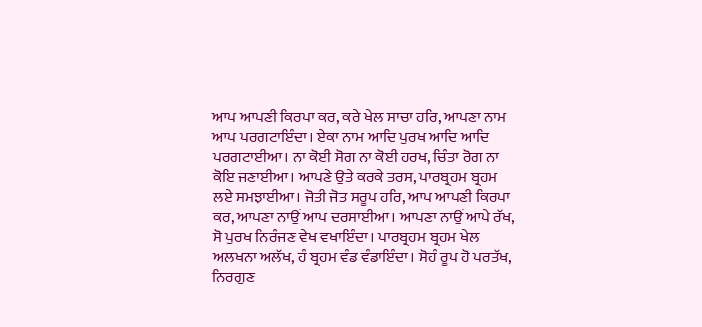ਆਪ ਆਪਣੀ ਕਿਰਪਾ ਕਰ, ਕਰੇ ਖੇਲ ਸਾਚਾ ਹਰਿ, ਆਪਣਾ ਨਾਮ ਆਪ ਪਰਗਟਾਇੰਦਾ। ਏਕਾ ਨਾਮ ਆਦਿ ਪੁਰਖ ਆਦਿ ਆਦਿ ਪਰਗਟਾਈਆ। ਨਾ ਕੋਈ ਸੋਗ ਨਾ ਕੋਈ ਹਰਖ, ਚਿੰਤਾ ਰੋਗ ਨਾ ਕੋਇ ਜਣਾਈਆ। ਆਪਣੇ ਉਤੇ ਕਰਕੇ ਤਰਸ, ਪਾਰਬ੍ਰਹਮ ਬ੍ਰਹਮ ਲਏ ਸਮਝਾਈਆ। ਜੋਤੀ ਜੋਤ ਸਰੂਪ ਹਰਿ, ਆਪ ਆਪਣੀ ਕਿਰਪਾ ਕਰ, ਆਪਣਾ ਨਾਉਂ ਆਪ ਦਰਸਾਈਆ। ਆਪਣਾ ਨਾਉਂ ਆਪੇ ਰੱਖ, ਸੋ ਪੁਰਖ ਨਿਰੰਜਣ ਵੇਖ ਵਖਾਇੰਦਾ। ਪਾਰਬ੍ਰਹਮ ਬ੍ਰਹਮ ਖੇਲ ਅਲਖਨਾ ਅਲੱਖ, ਹੰ ਬ੍ਰਹਮ ਵੰਡ ਵੰਡਾਇੰਦਾ। ਸੋਹੰ ਰੂਪ ਹੋ ਪਰਤੱਖ, ਨਿਰਗੁਣ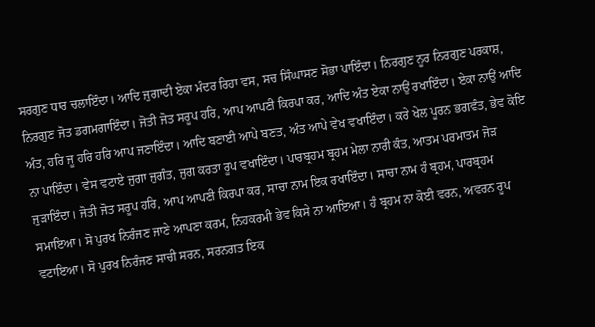ਸਰਗੁਣ ਧਾਰ ਚਲਾਇੰਦਾ। ਆਦਿ ਜੁਗਾਦੀ ਏਕਾ ਮੰਦਰ ਰਿਹਾ ਵਸ, ਸਚ ਸਿੰਘਾਸਣ ਸੋਭਾ ਪਾਇੰਦਾ। ਨਿਰਗੁਣ ਨੂਰ ਨਿਰਗੁਣ ਪਰਕਾਸ਼, ਨਿਰਗੁਣ ਜੋਤ ਡਗਮਗਾਇੰਦਾ। ਜੋਤੀ ਜੋਤ ਸਰੂਪ ਹਰਿ, ਆਪ ਆਪਣੀ ਕਿਰਪਾ ਕਰ, ਆਦਿ ਅੰਤ ਏਕਾ ਨਾਉਂ ਰਖਾਇੰਦਾ। ਏਕਾ ਨਾਉਂ ਆਦਿ ਅੰਤ, ਹਰਿ ਜੂ ਹਰਿ ਹਰਿ ਆਪ ਜਣਾਇੰਦਾ। ਆਦਿ ਬਣਾਈ ਆਪੇ ਬਣਤ, ਅੰਤ ਆਪੇ ਵੇਖ ਵਖਾਇੰਦਾ। ਕਰੇ ਖੇਲ ਪੂਰਨ ਭਗਵੰਤ, ਭੇਵ ਕੋਇ ਨਾ ਪਾਇੰਦਾ। ਵੇਸ ਵਟਾਏ ਜੁਗਾ ਜੁਗੰਤ, ਜੁਗ ਕਰਤਾ ਰੂਪ ਵਖਾਇੰਦਾ। ਪਾਰਬ੍ਰਹਮ ਬ੍ਰਹਮ ਮੇਲਾ ਨਾਰੀ ਕੰਤ, ਆਤਮ ਪਰਮਾਤਮ ਜੋੜ ਜੁੜਾਇੰਦਾ। ਜੋਤੀ ਜੋਤ ਸਰੂਪ ਹਰਿ, ਆਪ ਆਪਣੀ ਕਿਰਪਾ ਕਰ, ਸਾਚਾ ਨਾਮ ਇਕ ਰਖਾਇੰਦਾ। ਸਾਚਾ ਨਾਮ ਹੰ ਬ੍ਰਹਮ, ਪਾਰਬ੍ਰਹਮ ਸਮਾਇਆ। ਸੋ ਪੁਰਖ ਨਿਰੰਜਣ ਜਾਣੇ ਆਪਣਾ ਕਰਮ, ਨਿਹਕਰਮੀ ਭੇਵ ਕਿਸੇ ਨਾ ਆਇਆ। ਹੰ ਬ੍ਰਹਮ ਨਾ ਕੋਈ ਵਰਨ, ਅਵਰਨ ਰੂਪ ਵਟਾਇਆ। ਸੋ ਪੁਰਖ ਨਿਰੰਜਣ ਸਾਚੀ ਸਰਨ, ਸਰਨਗਤ ਇਕ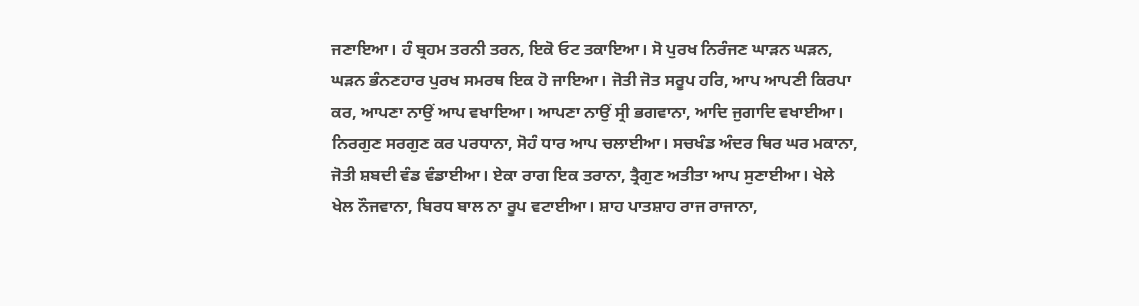ਜਣਾਇਆ। ਹੰ ਬ੍ਰਹਮ ਤਰਨੀ ਤਰਨ, ਇਕੋ ਓਟ ਤਕਾਇਆ। ਸੋ ਪੁਰਖ ਨਿਰੰਜਣ ਘਾੜਨ ਘੜਨ, ਘੜਨ ਭੰਨਣਹਾਰ ਪੁਰਖ ਸਮਰਥ ਇਕ ਹੋ ਜਾਇਆ। ਜੋਤੀ ਜੋਤ ਸਰੂਪ ਹਰਿ, ਆਪ ਆਪਣੀ ਕਿਰਪਾ ਕਰ, ਆਪਣਾ ਨਾਉਂ ਆਪ ਵਖਾਇਆ। ਆਪਣਾ ਨਾਉਂ ਸ੍ਰੀ ਭਗਵਾਨਾ, ਆਦਿ ਜੁਗਾਦਿ ਵਖਾਈਆ। ਨਿਰਗੁਣ ਸਰਗੁਣ ਕਰ ਪਰਧਾਨਾ, ਸੋਹੰ ਧਾਰ ਆਪ ਚਲਾਈਆ। ਸਚਖੰਡ ਅੰਦਰ ਥਿਰ ਘਰ ਮਕਾਨਾ, ਜੋਤੀ ਸ਼ਬਦੀ ਵੰਡ ਵੰਡਾਈਆ। ਏਕਾ ਰਾਗ ਇਕ ਤਰਾਨਾ, ਤ੍ਰੈਗੁਣ ਅਤੀਤਾ ਆਪ ਸੁਣਾਈਆ। ਖੇਲੇ ਖੇਲ ਨੌਜਵਾਨਾ, ਬਿਰਧ ਬਾਲ ਨਾ ਰੂਪ ਵਟਾਈਆ। ਸ਼ਾਹ ਪਾਤਸ਼ਾਹ ਰਾਜ ਰਾਜਾਨਾ,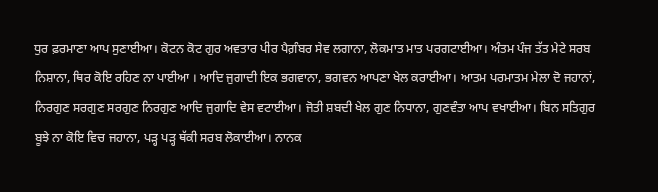ਧੁਰ ਫ਼ਰਮਾਣਾ ਆਪ ਸੁਣਾਈਆ। ਕੋਟਨ ਕੋਟ ਗੁਰ ਅਵਤਾਰ ਪੀਰ ਪੈਗ਼ੰਬਰ ਸੇਵ ਲਗਾਨਾ, ਲੋਕਮਾਤ ਮਾਤ ਪਰਗਟਾਈਆ। ਅੰਤਮ ਪੰਜ ਤੱਤ ਮੇਟੇ ਸਰਬ ਨਿਸ਼ਾਨਾ, ਥਿਰ ਕੋਇ ਰਹਿਣ ਨਾ ਪਾਈਆ । ਆਦਿ ਜੁਗਾਦੀ ਇਕ ਭਗਵਾਨਾ, ਭਗਵਨ ਆਪਣਾ ਖੇਲ ਕਰਾਈਆ। ਆਤਮ ਪਰਮਾਤਮ ਮੇਲਾ ਦੋ ਜਹਾਨਾਂ, ਨਿਰਗੁਣ ਸਰਗੁਣ ਸਰਗੁਣ ਨਿਰਗੁਣ ਆਦਿ ਜੁਗਾਦਿ ਵੇਸ ਵਟਾਈਆ। ਜੋਤੀ ਸ਼ਬਦੀ ਖੇਲ ਗੁਣ ਨਿਧਾਨਾ, ਗੁਣਵੰਤਾ ਆਪ ਵਖਾਈਆ। ਬਿਨ ਸਤਿਗੁਰ ਬੂਝੇ ਨਾ ਕੋਇ ਵਿਚ ਜਹਾਨਾ, ਪੜ੍ਹ ਪੜ੍ਹ ਥੱਕੀ ਸਰਬ ਲੋਕਾਈਆ। ਨਾਨਕ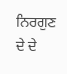ਨਿਰਗੁਣ ਦੇ ਦੇ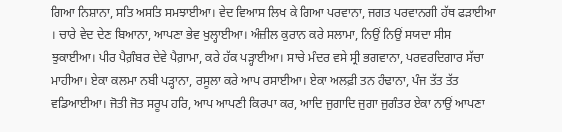ਗਿਆ ਨਿਸ਼ਾਨਾ, ਸਤਿ ਅਸਤਿ ਸਮਝਾਈਆ। ਵੇਦ ਵਿਆਸ ਲਿਖ ਕੇ ਗਿਆ ਪਰਵਾਨਾ, ਜਗਤ ਪਰਵਾਨਗੀ ਹੱਥ ਫੜਾਈਆ । ਚਾਰੇ ਵੇਦ ਦੇਣ ਬਿਆਨਾ, ਆਪਣਾ ਭੇਵ ਖੁਲ੍ਹਾਈਆ। ਅੰਜ਼ੀਲ ਕੁਰਾਨ ਕਰੇ ਸਲਾਮਾ, ਨਿਉਂ ਨਿਉਂ ਸਯਦਾ ਸੀਸ ਝੁਕਾਈਆ। ਪੀਰ ਪੈਗ਼ੰਬਰ ਦੇਵੇ ਪੈਗ਼ਾਮਾ, ਕਰੇ ਹੱਕ ਪੜ੍ਹਾਈਆ। ਸਾਚੇ ਮੰਦਰ ਵਸੇ ਸ੍ਰੀ ਭਗਵਾਨਾ, ਪਰਵਰਦਿਗਾਰ ਸੱਚਾ ਮਾਹੀਆ। ਏਕਾ ਕਲਮਾ ਨਬੀ ਪੜ੍ਹਾਨਾ, ਰਸੂਲਾ ਕਰੇ ਆਪ ਰਸਾਈਆ। ਏਕਾ ਅਲਫ਼ੀ ਤਨ ਹੰਢਾਨਾ, ਪੰਜ ਤੱਤ ਤੱਤ ਵਡਿਆਈਆ। ਜੋਤੀ ਜੋਤ ਸਰੂਪ ਹਰਿ, ਆਪ ਆਪਣੀ ਕਿਰਪਾ ਕਰ, ਆਦਿ ਜੁਗਾਦਿ ਜੁਗਾ ਜੁਗੰਤਰ ਏਕਾ ਨਾਉਂ ਆਪਣਾ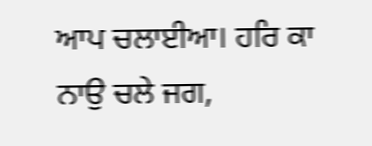ਆਪ ਚਲਾਈਆ। ਹਰਿ ਕਾ ਨਾਉ ਚਲੇ ਜਗ,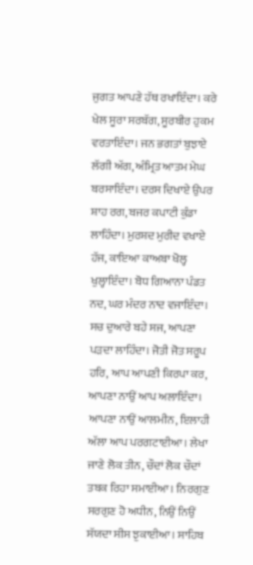ਜੁਗਤ ਆਪਣੇ ਹੱਥ ਰਖਾਇੰਦਾ। ਕਰੇ ਖੇਲ ਸੂਰਾ ਸਰਬੱਗ, ਸੂਰਬੀਰ ਹੁਕਮ ਵਰਤਾਇੰਦਾ। ਜਨ ਭਗਤਾਂ ਬੁਝਾਏ ਲੱਗੀ ਅੱਗ, ਅੰਮ੍ਰਿਤ ਆਤਮ ਮੇਘ ਬਰਸਾਇੰਦਾ। ਦਰਸ ਦਿਖਾਏ ਉਪਰ ਸ਼ਾਹ ਰਗ, ਬਜਰ ਕਪਾਟੀ ਕੁੰਡਾ ਲਾਹਿੰਦਾ। ਮੁਰਸ਼ਦ ਮੁਰੀਦ ਵਖਾਏ ਹੱਜ, ਕਾਇਆ ਕਾਅਬਾ ਖੋਲ੍ਹ ਖੁਲ੍ਹਾਇੰਦਾ। ਬੋਧ ਗਿਆਨਾ ਪੰਡਤ ਨਦ, ਘਰ ਮੰਦਰ ਨਾਦ ਵਜਾਇੰਦਾ। ਸਚ ਦੁਆਰੇ ਬਹੇ ਸਜ, ਆਪਣਾ ਪੜਦਾ ਲਾਹਿੰਦਾ। ਜੋਤੀ ਜੋਤ ਸਰੂਪ ਹਰਿ, ਆਪ ਆਪਣੀ ਕਿਰਪਾ ਕਰ, ਆਪਣਾ ਨਾਉਂ ਆਪ ਅਲਾਇੰਦਾ। ਆਪਣਾ ਨਾਉਂ ਆਲਮੀਨ, ਇਲਾਹੀ ਅੱਲਾ ਆਪ ਪਰਗਟਾਈਆ। ਲੇਖਾ ਜਾਣੇ ਲੋਕ ਤੀਨ, ਚੌਦਾਂ ਲੋਕ ਚੌਦਾਂ ਤਬਕ ਰਿਹਾ ਸਮਾਈਆ। ਨਿਰਗੁਣ ਸਰਗੁਣ ਹੋ ਅਧੀਨ, ਨਿਉਂ ਨਿਉਂ ਸੱਯਦਾ ਸੀਸ ਝੁਕਾਈਆ। ਸਾਹਿਬ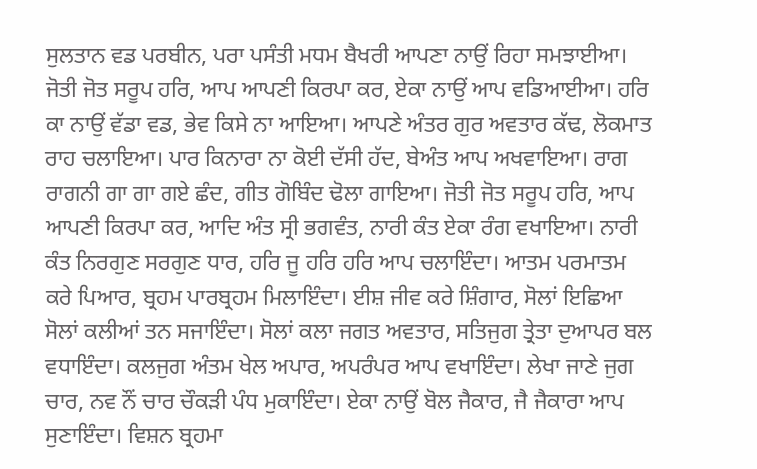ਸੁਲਤਾਨ ਵਡ ਪਰਬੀਨ, ਪਰਾ ਪਸੰਤੀ ਮਧਮ ਬੈਖਰੀ ਆਪਣਾ ਨਾਉਂ ਰਿਹਾ ਸਮਝਾਈਆ। ਜੋਤੀ ਜੋਤ ਸਰੂਪ ਹਰਿ, ਆਪ ਆਪਣੀ ਕਿਰਪਾ ਕਰ, ਏਕਾ ਨਾਉਂ ਆਪ ਵਡਿਆਈਆ। ਹਰਿ ਕਾ ਨਾਉਂ ਵੱਡਾ ਵਡ, ਭੇਵ ਕਿਸੇ ਨਾ ਆਇਆ। ਆਪਣੇ ਅੰਤਰ ਗੁਰ ਅਵਤਾਰ ਕੱਢ, ਲੋਕਮਾਤ ਰਾਹ ਚਲਾਇਆ। ਪਾਰ ਕਿਨਾਰਾ ਨਾ ਕੋਈ ਦੱਸੀ ਹੱਦ, ਬੇਅੰਤ ਆਪ ਅਖਵਾਇਆ। ਰਾਗ ਰਾਗਨੀ ਗਾ ਗਾ ਗਏ ਛੰਦ, ਗੀਤ ਗੋਬਿੰਦ ਢੋਲਾ ਗਾਇਆ। ਜੋਤੀ ਜੋਤ ਸਰੂਪ ਹਰਿ, ਆਪ ਆਪਣੀ ਕਿਰਪਾ ਕਰ, ਆਦਿ ਅੰਤ ਸ੍ਰੀ ਭਗਵੰਤ, ਨਾਰੀ ਕੰਤ ਏਕਾ ਰੰਗ ਵਖਾਇਆ। ਨਾਰੀ ਕੰਤ ਨਿਰਗੁਣ ਸਰਗੁਣ ਧਾਰ, ਹਰਿ ਜੂ ਹਰਿ ਹਰਿ ਆਪ ਚਲਾਇੰਦਾ। ਆਤਮ ਪਰਮਾਤਮ ਕਰੇ ਪਿਆਰ, ਬ੍ਰਹਮ ਪਾਰਬ੍ਰਹਮ ਮਿਲਾਇੰਦਾ। ਈਸ਼ ਜੀਵ ਕਰੇ ਸ਼ਿੰਗਾਰ, ਸੋਲਾਂ ਇਛਿਆ ਸੋਲਾਂ ਕਲੀਆਂ ਤਨ ਸਜਾਇੰਦਾ। ਸੋਲਾਂ ਕਲਾ ਜਗਤ ਅਵਤਾਰ, ਸਤਿਜੁਗ ਤ੍ਰੇਤਾ ਦੁਆਪਰ ਬਲ ਵਧਾਇੰਦਾ। ਕਲਜੁਗ ਅੰਤਮ ਖੇਲ ਅਪਾਰ, ਅਪਰੰਪਰ ਆਪ ਵਖਾਇੰਦਾ। ਲੇਖਾ ਜਾਣੇ ਜੁਗ ਚਾਰ, ਨਵ ਨੌਂ ਚਾਰ ਚੌਕੜੀ ਪੰਧ ਮੁਕਾਇੰਦਾ। ਏਕਾ ਨਾਉਂ ਬੋਲ ਜੈਕਾਰ, ਜੈ ਜੈਕਾਰਾ ਆਪ ਸੁਣਾਇੰਦਾ। ਵਿਸ਼ਨ ਬ੍ਰਹਮਾ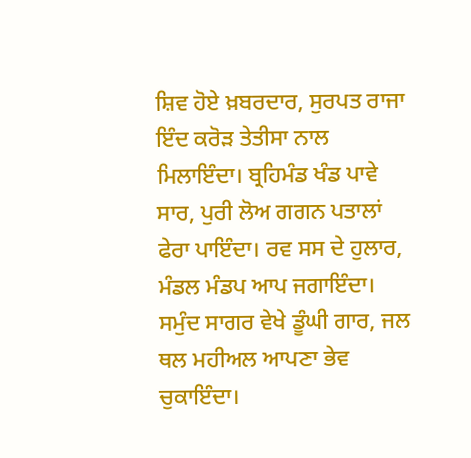ਸ਼ਿਵ ਹੋਏ ਖ਼ਬਰਦਾਰ, ਸੁਰਪਤ ਰਾਜਾ ਇੰਦ ਕਰੋੜ ਤੇਤੀਸਾ ਨਾਲ ਮਿਲਾਇੰਦਾ। ਬ੍ਰਹਿਮੰਡ ਖੰਡ ਪਾਵੇ ਸਾਰ, ਪੁਰੀ ਲੋਅ ਗਗਨ ਪਤਾਲਾਂ ਫੇਰਾ ਪਾਇੰਦਾ। ਰਵ ਸਸ ਦੇ ਹੁਲਾਰ, ਮੰਡਲ ਮੰਡਪ ਆਪ ਜਗਾਇੰਦਾ। ਸਮੁੰਦ ਸਾਗਰ ਵੇਖੇ ਡੂੰਘੀ ਗਾਰ, ਜਲ ਥਲ ਮਹੀਅਲ ਆਪਣਾ ਭੇਵ ਚੁਕਾਇੰਦਾ।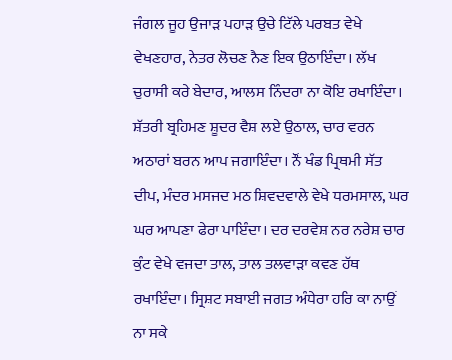ਜੰਗਲ ਜੂਹ ਉਜਾੜ ਪਹਾੜ ਉਚੇ ਟਿੱਲੇ ਪਰਬਤ ਵੇਖੇ ਵੇਖਣਹਾਰ, ਨੇਤਰ ਲੋਚਣ ਨੈਣ ਇਕ ਉਠਾਇੰਦਾ। ਲੱਖ ਚੁਰਾਸੀ ਕਰੇ ਬੇਦਾਰ, ਆਲਸ ਨਿੰਦਰਾ ਨਾ ਕੋਇ ਰਖਾਇੰਦਾ। ਸ਼ੱਤਰੀ ਬ੍ਰਹਿਮਣ ਸ਼ੂਦਰ ਵੈਸ਼ ਲਏ ਉਠਾਲ, ਚਾਰ ਵਰਨ ਅਠਾਰਾਂ ਬਰਨ ਆਪ ਜਗਾਇੰਦਾ। ਨੌਂ ਖੰਡ ਪ੍ਰਿਥਮੀ ਸੱਤ ਦੀਪ, ਮੰਦਰ ਮਸਜਦ ਮਠ ਸ਼ਿਵਦਵਾਲੇ ਵੇਖੇ ਧਰਮਸਾਲ, ਘਰ ਘਰ ਆਪਣਾ ਫੇਰਾ ਪਾਇੰਦਾ। ਦਰ ਦਰਵੇਸ਼ ਨਰ ਨਰੇਸ਼ ਚਾਰ ਕੁੰਟ ਵੇਖੇ ਵਜਦਾ ਤਾਲ, ਤਾਲ ਤਲਵਾੜਾ ਕਵਣ ਹੱਥ ਰਖਾਇੰਦਾ। ਸ੍ਰਿਸ਼ਟ ਸਬਾਈ ਜਗਤ ਅੰਧੇਰਾ ਹਰਿ ਕਾ ਨਾਉਂ ਨਾ ਸਕੇ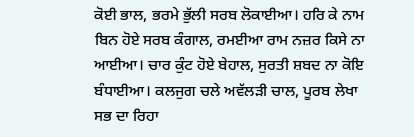ਕੋਈ ਭਾਲ, ਭਰਮੇ ਭੁੱਲੀ ਸਰਬ ਲੋਕਾਈਆ। ਹਰਿ ਕੇ ਨਾਮ ਬਿਨ ਹੋਏ ਸਰਬ ਕੰਗਾਲ, ਰਮਈਆ ਰਾਮ ਨਜ਼ਰ ਕਿਸੇ ਨਾ ਆਈਆ। ਚਾਰ ਕੁੰਟ ਹੋਏ ਬੇਹਾਲ, ਸੁਰਤੀ ਸ਼ਬਦ ਨਾ ਕੋਇ ਬੰਧਾਈਆ। ਕਲਜੁਗ ਚਲੇ ਅਵੱਲੜੀ ਚਾਲ, ਪੂਰਬ ਲੇਖਾ ਸਭ ਦਾ ਰਿਹਾ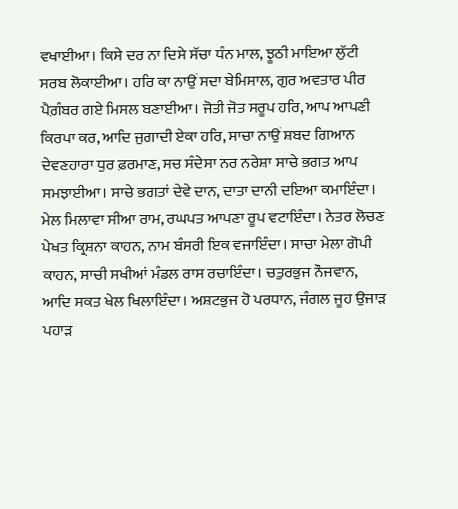ਵਖਾਈਆ। ਕਿਸੇ ਦਰ ਨਾ ਦਿਸੇ ਸੱਚਾ ਧੰਨ ਮਾਲ, ਝੂਠੀ ਮਾਇਆ ਲੁੱਟੀ ਸਰਬ ਲੋਕਾਈਆ। ਹਰਿ ਕਾ ਨਾਉਂ ਸਦਾ ਬੇਮਿਸਾਲ, ਗੁਰ ਅਵਤਾਰ ਪੀਰ ਪੈਗ਼ੰਬਰ ਗਏ ਮਿਸਲ ਬਣਾਈਆ। ਜੋਤੀ ਜੋਤ ਸਰੂਪ ਹਰਿ, ਆਪ ਆਪਣੀ ਕਿਰਪਾ ਕਰ, ਆਦਿ ਜੁਗਾਦੀ ਏਕਾ ਹਰਿ, ਸਾਚਾ ਨਾਉਂ ਸ਼ਬਦ ਗਿਆਨ ਦੇਵਣਹਾਰਾ ਧੁਰ ਫ਼ਰਮਾਣ, ਸਚ ਸੰਦੇਸਾ ਨਰ ਨਰੇਸ਼ਾ ਸਾਚੇ ਭਗਤ ਆਪ ਸਮਝਾਈਆ। ਸਾਚੇ ਭਗਤਾਂ ਦੇਵੇ ਦਾਨ, ਦਾਤਾ ਦਾਨੀ ਦਇਆ ਕਮਾਇੰਦਾ। ਮੇਲ ਮਿਲਾਵਾ ਸੀਆ ਰਾਮ, ਰਘਪਤ ਆਪਣਾ ਰੂਪ ਵਟਾਇੰਦਾ। ਨੇਤਰ ਲੋਚਣ ਪੇਖਤ ਕ੍ਰਿਸ਼ਨਾ ਕਾਹਨ, ਨਾਮ ਬੰਸਰੀ ਇਕ ਵਜਾਇੰਦਾ। ਸਾਚਾ ਮੇਲਾ ਗੋਪੀ ਕਾਹਨ, ਸਾਚੀ ਸਖੀਆਂ ਮੰਡਲ ਰਾਸ ਰਚਾਇੰਦਾ। ਚਤੁਰਭੁਜ ਨੌਜਵਾਨ, ਆਦਿ ਸਕਤ ਖੇਲ ਖਿਲਾਇੰਦਾ। ਅਸ਼ਟਭੁਜ ਹੋ ਪਰਧਾਨ, ਜੰਗਲ ਜੂਹ ਉਜਾੜ ਪਹਾੜ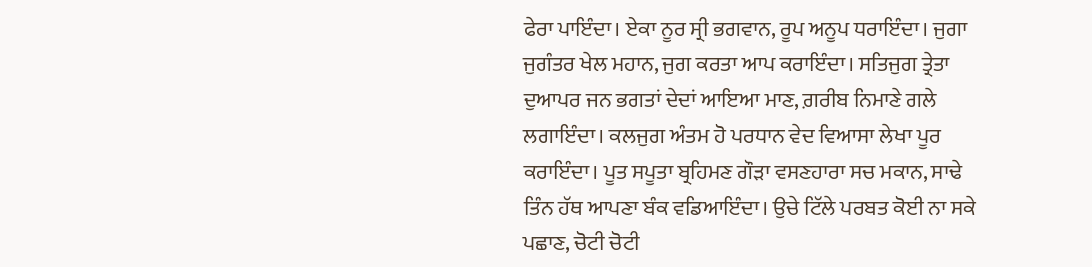ਫੇਰਾ ਪਾਇੰਦਾ। ਏਕਾ ਨੂਰ ਸ੍ਰੀ ਭਗਵਾਨ, ਰੂਪ ਅਨੂਪ ਧਰਾਇੰਦਾ। ਜੁਗਾ ਜੁਗੰਤਰ ਖੇਲ ਮਹਾਨ, ਜੁਗ ਕਰਤਾ ਆਪ ਕਰਾਇੰਦਾ। ਸਤਿਜੁਗ ਤ੍ਰੇਤਾ ਦੁਆਪਰ ਜਨ ਭਗਤਾਂ ਦੇਦਾਂ ਆਇਆ ਮਾਣ, ਗ਼ਰੀਬ ਨਿਮਾਣੇ ਗਲੇ ਲਗਾਇੰਦਾ। ਕਲਜੁਗ ਅੰਤਮ ਹੋ ਪਰਧਾਨ ਵੇਦ ਵਿਆਸਾ ਲੇਖਾ ਪੂਰ ਕਰਾਇੰਦਾ। ਪੂਤ ਸਪੂਤਾ ਬ੍ਰਹਿਮਣ ਗੌੜਾ ਵਸਣਹਾਰਾ ਸਚ ਮਕਾਨ, ਸਾਢੇ ਤਿੰਨ ਹੱਥ ਆਪਣਾ ਬੰਕ ਵਡਿਆਇੰਦਾ। ਉਚੇ ਟਿੱਲੇ ਪਰਬਤ ਕੋਈ ਨਾ ਸਕੇ ਪਛਾਣ, ਚੋਟੀ ਚੋਟੀ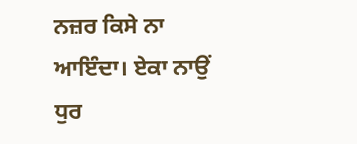ਨਜ਼ਰ ਕਿਸੇ ਨਾ ਆਇੰਦਾ। ਏਕਾ ਨਾਉਂ ਧੁਰ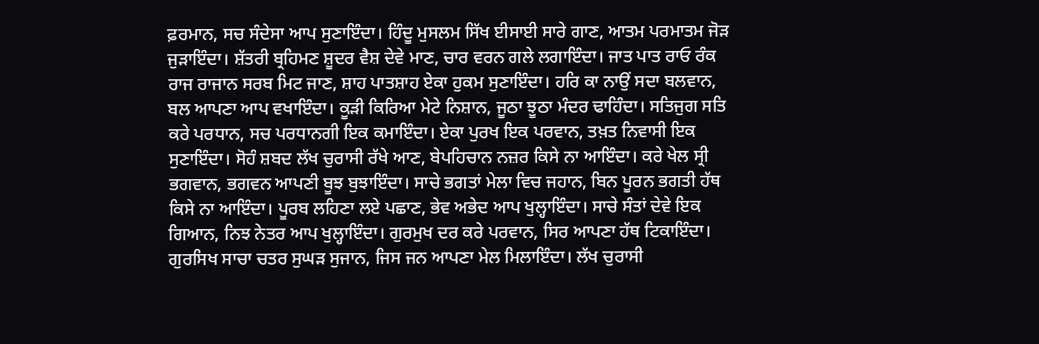ਫ਼ਰਮਾਨ, ਸਚ ਸੰਦੇਸਾ ਆਪ ਸੁਣਾਇੰਦਾ। ਹਿੰਦੂ ਮੁਸਲਮ ਸਿੱਖ ਈਸਾਈ ਸਾਰੇ ਗਾਣ, ਆਤਮ ਪਰਮਾਤਮ ਜੋੜ ਜੁੜਾਇੰਦਾ। ਸ਼ੱਤਰੀ ਬ੍ਰਹਿਮਣ ਸ਼ੂਦਰ ਵੈਸ਼ ਦੇਵੇ ਮਾਣ, ਚਾਰ ਵਰਨ ਗਲੇ ਲਗਾਇੰਦਾ। ਜਾਤ ਪਾਤ ਰਾਓ ਰੰਕ ਰਾਜ ਰਾਜਾਨ ਸਰਬ ਮਿਟ ਜਾਣ, ਸ਼ਾਹ ਪਾਤਸ਼ਾਹ ਏਕਾ ਹੁਕਮ ਸੁਣਾਇੰਦਾ। ਹਰਿ ਕਾ ਨਾਉਂ ਸਦਾ ਬਲਵਾਨ, ਬਲ ਆਪਣਾ ਆਪ ਵਖਾਇੰਦਾ। ਕੂੜੀ ਕਿਰਿਆ ਮੇਟੇ ਨਿਸ਼ਾਨ, ਜੂਠਾ ਝੂਠਾ ਮੰਦਰ ਢਾਹਿੰਦਾ। ਸਤਿਜੁਗ ਸਤਿ ਕਰੇ ਪਰਧਾਨ, ਸਚ ਪਰਧਾਨਗੀ ਇਕ ਕਮਾਇੰਦਾ। ਏਕਾ ਪੁਰਖ ਇਕ ਪਰਵਾਨ, ਤਖ਼ਤ ਨਿਵਾਸੀ ਇਕ ਸੁਣਾਇੰਦਾ। ਸੋਹੰ ਸ਼ਬਦ ਲੱਖ ਚੁਰਾਸੀ ਰੱਖੇ ਆਣ, ਬੇਪਹਿਚਾਨ ਨਜ਼ਰ ਕਿਸੇ ਨਾ ਆਇੰਦਾ। ਕਰੇ ਖੇਲ ਸ੍ਰੀ ਭਗਵਾਨ, ਭਗਵਨ ਆਪਣੀ ਬੂਝ ਬੁਝਾਇੰਦਾ। ਸਾਚੇ ਭਗਤਾਂ ਮੇਲਾ ਵਿਚ ਜਹਾਨ, ਬਿਨ ਪੂਰਨ ਭਗਤੀ ਹੱਥ ਕਿਸੇ ਨਾ ਆਇੰਦਾ। ਪੂਰਬ ਲਹਿਣਾ ਲਏ ਪਛਾਣ, ਭੇਵ ਅਭੇਦ ਆਪ ਖੁਲ੍ਹਾਇੰਦਾ। ਸਾਚੇ ਸੰਤਾਂ ਦੇਵੇ ਇਕ ਗਿਆਨ, ਨਿਝ ਨੇਤਰ ਆਪ ਖੁਲ੍ਹਾਇੰਦਾ। ਗੁਰਮੁਖ ਦਰ ਕਰੇ ਪਰਵਾਨ, ਸਿਰ ਆਪਣਾ ਹੱਥ ਟਿਕਾਇੰਦਾ। ਗੁਰਸਿਖ ਸਾਚਾ ਚਤਰ ਸੁਘੜ ਸੁਜਾਨ, ਜਿਸ ਜਨ ਆਪਣਾ ਮੇਲ ਮਿਲਾਇੰਦਾ। ਲੱਖ ਚੁਰਾਸੀ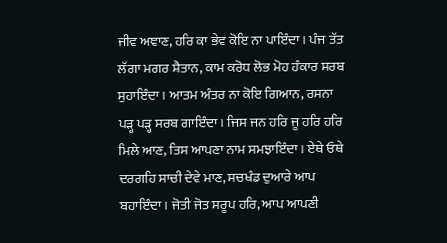ਜੀਵ ਅਞਾਣ, ਹਰਿ ਕਾ ਭੇਵ ਕੋਇ ਨਾ ਪਾਇੰਦਾ। ਪੰਜ ਤੱਤ ਲੱਗਾ ਮਗਰ ਸ਼ੈਤਾਨ, ਕਾਮ ਕਰੋਧ ਲੋਭ ਮੋਹ ਹੰਕਾਰ ਸਰਬ ਸੁਹਾਇੰਦਾ। ਆਤਮ ਅੰਤਰ ਨਾ ਕੋਇ ਗਿਆਨ, ਰਸਨਾ ਪੜ੍ਹ ਪੜ੍ਹ ਸਰਬ ਗਾਇੰਦਾ। ਜਿਸ ਜਨ ਹਰਿ ਜੂ ਹਰਿ ਹਰਿ ਮਿਲੇ ਆਣ, ਤਿਸ ਆਪਣਾ ਨਾਮ ਸਮਝਾਇੰਦਾ। ਏਥੇ ਓਥੇ ਦਰਗਹਿ ਸਾਚੀ ਦੇਵੇ ਮਾਣ, ਸਚਖੰਡ ਦੁਆਰੇ ਆਪ ਬਹਾਇੰਦਾ। ਜੋਤੀ ਜੋਤ ਸਰੂਪ ਹਰਿ, ਆਪ ਆਪਣੀ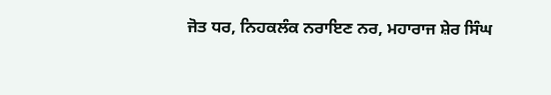ਜੋਤ ਧਰ, ਨਿਹਕਲੰਕ ਨਰਾਇਣ ਨਰ, ਮਹਾਰਾਜ ਸ਼ੇਰ ਸਿੰਘ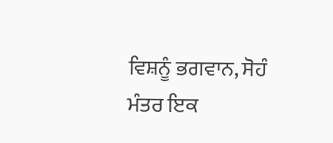ਵਿਸ਼ਨੂੰ ਭਗਵਾਨ, ਸੋਹੰ ਮੰਤਰ ਇਕ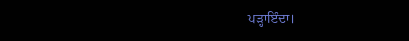ਪੜ੍ਹਾਇੰਦਾ।